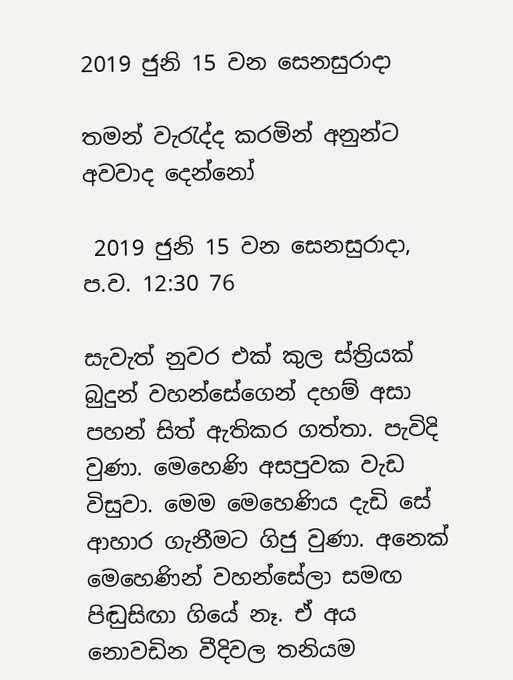2019 ජුනි 15 වන සෙනසුරාදා

තමන් වැරැද්ද කරමින් අනුන්ට අවවාද දෙන්නෝ

 2019 ජුනි 15 වන සෙනසුරාදා, ප.ව. 12:30 76

සැවැත් නුවර එක් කුල ස්ත්‍රියක් බුදුන් වහන්සේගෙන් දහම් අසා පහන් සිත් ඇතිකර ගත්තා. පැවිදි වුණා. මෙහෙණි අසපුවක වැඩ විසුවා. මෙම මෙහෙණිය දැඩි සේ ආහාර ගැනීමට ගිජු වුණා. අනෙක් මෙහෙණින් වහන්සේලා සමඟ පිඬුසිඟා ගියේ නෑ. ඒ අය නොවඩින වීදිවල තනියම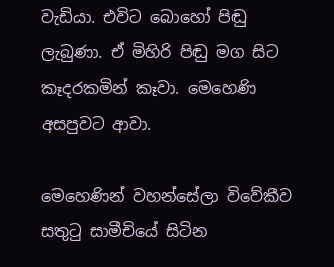වැඩියා. එවිට බොහෝ පිඬු ලැබුණා. ඒ මිහිරි පිඬු මග සිට කෑදරකමින් කෑවා. මෙහෙණි අසපුවට ආවා.

මෙහෙණින් වහන්සේලා විවේකීව සතුටු සාමීචියේ සිටින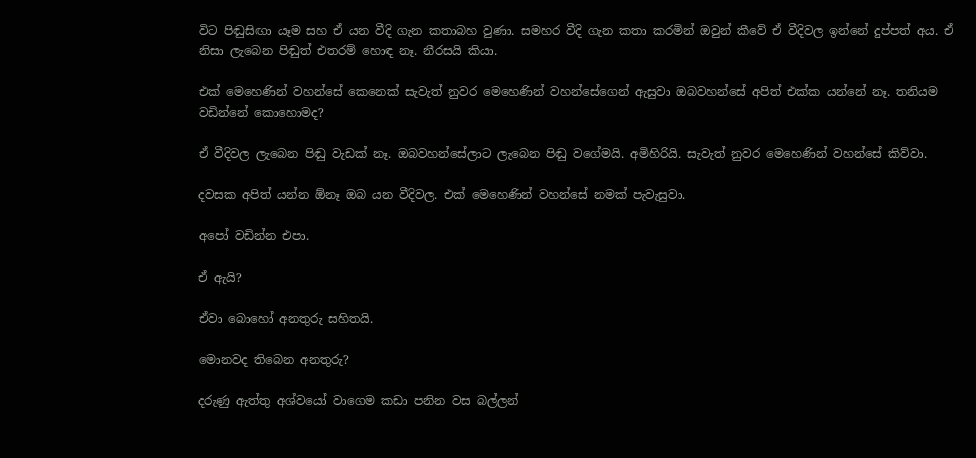විට පිඬුසිඟා යෑම සහ ඒ යන වීදි ගැන කතාබහ වුණා. සමහර වීදි ගැන කතා කරමින් ඔවුන් කීවේ ඒ වීදිවල ඉන්නේ දුප්පත් අය. ඒ නිසා ලැබෙන පිඬුත් එතරම් හොඳ නෑ. නීරසයි කියා.

එක් මෙහෙණින් වහන්සේ කෙනෙක් සැවැත් නුවර මෙහෙණින් වහන්සේගෙන් ඇසුවා ඔබවහන්සේ අපිත් එක්ක යන්නේ නෑ. තනියම වඩින්නේ කොහොමද?

ඒ වීදිවල ලැබෙන පිඬු වැඩක් නෑ. ඔබවහන්සේලාට ලැබෙන පිඬු වගේමයි. අමිහිරියි. සැවැත් නුවර මෙහෙණින් වහන්සේ කිව්වා.

දවසක අපිත් යන්න ඕනෑ ඔබ යන වීදිවල. එක් මෙහෙණින් වහන්සේ නමක් පැවැසුවා.

අපෝ වඩින්න එපා.

ඒ ඇයි?

ඒවා බොහෝ අනතුරු සහිතයි.

මොනවද තිබෙන අනතුරු?

දරුණු ඇත්තු අශ්වයෝ වාගෙම කඩා පනින වස බල්ලන්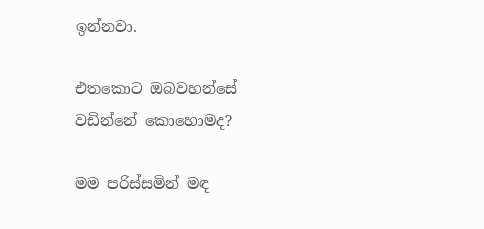ඉන්නවා.

එතකොට ඔබවහන්සේ වඩින්නේ කොහොමද?

මම පරිස්සමින් මඳ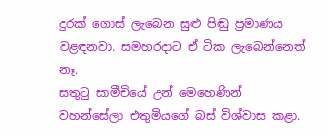දුරක් ගොස් ලැබෙන සුළු පිඬු ප්‍රමාණය වළඳනවා. සමහරදාට ඒ ටික ලැබෙන්නෙත් නෑ.
සතුටු සාමීචියේ උන් මෙහෙණින් වහන්සේලා එතුමියගේ බස් විශ්වාස කළා.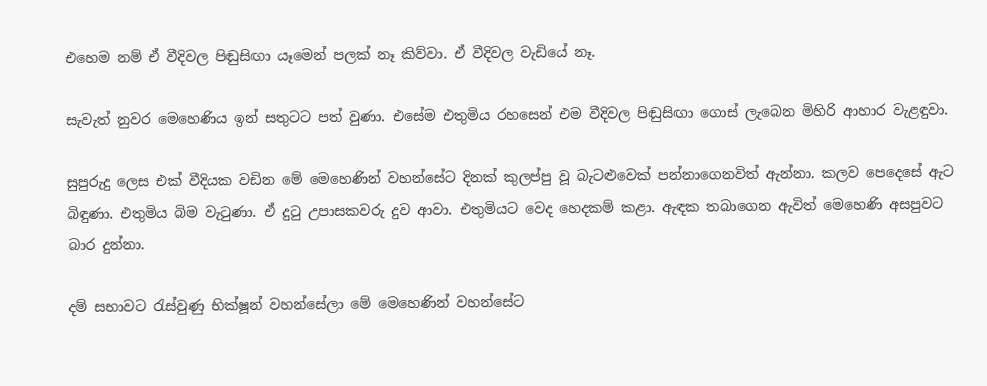එහෙම නම් ඒ වීදිවල පිඬුසිඟා යෑමෙන් පලක් නෑ කිව්වා. ඒ වීදිවල වැඩියේ නෑ.

සැවැත් නුවර මෙහෙණිය ඉන් සතුටට පත් වුණා. එසේම එතුමිය රහසෙන් එම වීදිවල පිඬුසිඟා ගොස් ලැබෙන මිහිරි ආහාර වැළඳුවා.

සුපුරුදු ලෙස එක් වීදියක වඩින මේ මෙහෙණින් වහන්සේට දිනක් කුලප්පු වූ බැටළුවෙක් පන්නාගෙනවිත් ඇන්නා. කලව පෙදෙසේ ඇට බිඳුණා. එතුමිය බිම වැටුණා. ඒ දුටු උපාසකවරු දුව ආවා. එතුමියට වෙද හෙදකම් කළා. ඇඳක තබාගෙන ඇවිත් මෙහෙණි අසපුවට බාර දුන්නා.

දම් සභාවට රැස්වුණු භික්ෂූන් වහන්සේලා මේ මෙහෙණින් වහන්සේට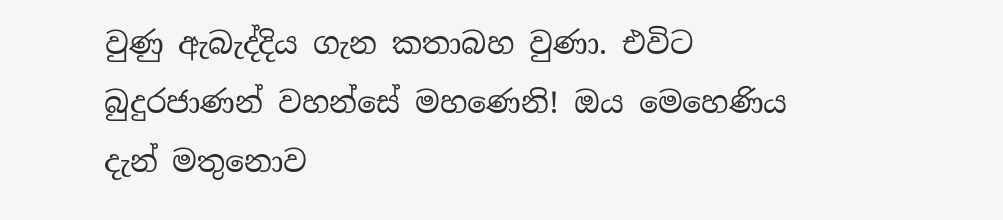වුණු ඇබැද්දිය ගැන කතාබහ වුණා. එවිට බුදුරජාණන් වහන්සේ මහණෙනි! ඔය මෙහෙණිය දැන් මතුනොව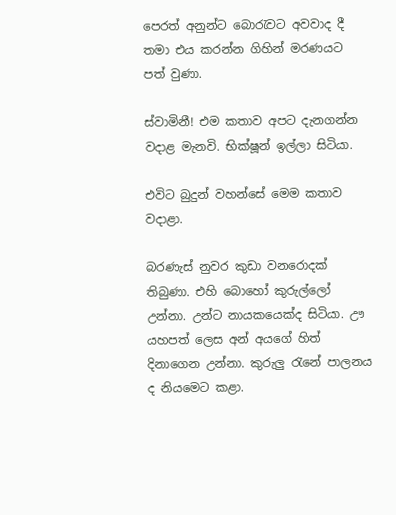පෙරත් අනුන්ට බොරැවට අවවාද දී තමා එය කරන්න ගිහින් මරණයට පත් වුණා.

ස්වාමිනී! එම කතාව අපට දැනගන්න වදාළ මැනවි. භික්ෂූන් ඉල්ලා සිටියා.

එවිට බුදුන් වහන්සේ මෙම කතාව වදාළා.

බරණැස් නුවර කුඩා වනරොදක් තිබුණා. එහි බොහෝ කුරුල්ලෝ උන්නා. උන්ට නායකයෙක්ද සිටියා. ඌ යහපත් ලෙස අන් අයගේ හිත් දිනාගෙන උන්නා. කුරුලු රැනේ පාලනය ද නියමෙට කළා.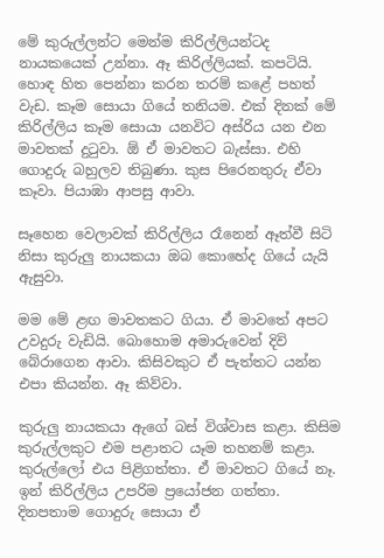මේ කුරුල්ලන්ට මෙන්ම කිරිල්ලියන්ටද නායකයෙක් උන්නා. ඈ කිරිල්ලියක්. කපටියි. හොඳ හිත පෙන්නා කරන තරම් කළේ පහත් වැඩ. කෑම සොයා ගියේ තනියම. එක් දිනක් මේ කිරිල්ලිය කෑම සොයා යනවිට අස්රිය යන එන මාවතක් දුටුවා. ඕ ඒ මාවතට බැස්සා. එහි ගොදුරු බහුලව තිබුණා. කුස පිරෙනතුරු ඒවා කෑවා. පියාඹා ආපසු ආවා.

සෑහෙන වෙලාවක් කිරිල්ලිය රෑනෙන් ඈත්වී සිටි නිසා කුරුලු නායකයා ඔබ කොහේද ගියේ යැයි ඇසුවා.

මම මේ ළඟ මාවතකට ගියා. ඒ මාවතේ අපට උවදුරු වැඩියි. බොහොම අමාරුවෙන් දිවි බේරාගෙන ආවා. කිසිවකුට ඒ පැත්තට යන්න එපා කියන්න. ඈ කිව්වා.

කුරුලු නායකයා ඇගේ බස් විශ්වාස කළා. කිසිම කුරුල්ලකුට එම පළාතට යෑම තහනම් කළා. කුරුල්ලෝ එය පිළිගත්තා. ඒ මාවතට ගියේ නෑ. ඉන් කිරිල්ලිය උපරිම ප්‍රයෝජන ගත්තා. දිනපතාම ගොදුරු සොයා ඒ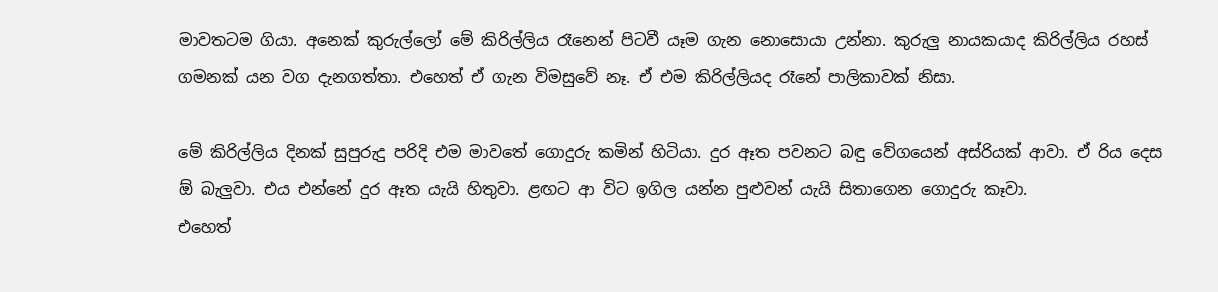මාවතටම ගියා. අනෙක් කුරුල්ලෝ මේ කිරිල්ලිය රෑනෙන් පිටවී යෑම ගැන නොසොයා උන්නා. කුරුලු නායකයාද කිරිල්ලිය රහස් ගමනක් යන වග දැනගත්තා. එහෙත් ඒ ගැන විමසුවේ නෑ. ඒ එම කිරිල්ලියද රෑනේ පාලිකාවක් නිසා.

මේ කිරිල්ලිය දිනක් සුපුරුදු පරිදි එම මාවතේ ගොදුරු කමින් හිටියා. දුර ඈත පවනට බඳු වේගයෙන් අස්රියක් ආවා. ඒ රිය දෙස ඕ බැලුවා. එය එන්නේ දුර ඈත යැයි හිතුවා. ළඟට ආ විට ඉගිල යන්න පුළුවන් යැයි සිතාගෙන ගොදුරු කෑවා.
එහෙත්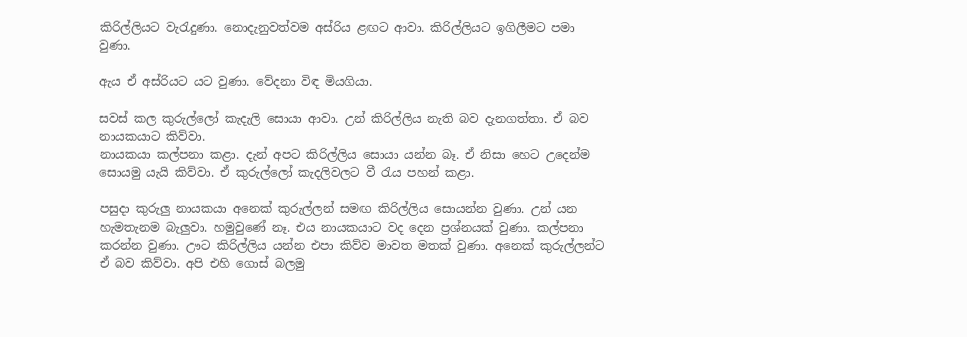කිරිල්ලියට වැරැදුණා. නොදැනුවත්වම අස්රිය ළඟට ආවා. කිරිල්ලියට ඉගිලීමට පමා වුණා.

ඇය ඒ අස්රියට යට වුණා. වේදනා විඳ මියගියා.

සවස් කල කුරුල්ලෝ කැදැලි සොයා ආවා. උන් කිරිල්ලිය නැති බව දැනගත්තා. ඒ බව නායකයාට කිව්වා.
නායකයා කල්පනා කළා. දැන් අපට කිරිල්ලිය සොයා යන්න බෑ. ඒ නිසා හෙට උදෙන්ම සොයමු යැයි කිව්වා. ඒ කුරුල්ලෝ කැදලිවලට වී රැය පහන් කළා.

පසුදා කුරුලු නායකයා අනෙක් කුරුල්ලන් සමඟ කිරිල්ලිය සොයන්න වුණා. උන් යන හැමතැනම බැලුවා. හමුවුණේ නෑ. එය නායකයාට වද දෙන ප්‍රශ්නයක් වුණා. කල්පනා කරන්න වුණා. ඌට කිරිල්ලිය යන්න එපා කිව්ව මාවත මතක් වුණා. අනෙක් කුරුල්ලන්ට ඒ බව කිව්වා. අපි එහි ගොස් බලමු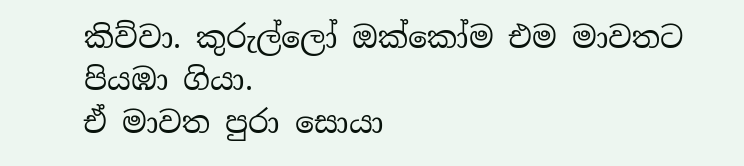කිව්වා. කුරුල්ලෝ ඔක්කෝම එම මාවතට පියඹා ගියා.
ඒ මාවත පුරා සොයා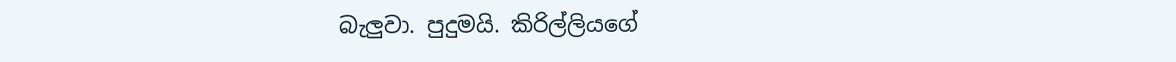බැලුවා. පුදුමයි. කිරිල්ලියගේ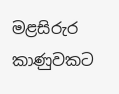මළසිරුර කාණුවකට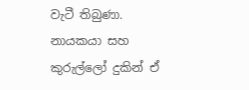වැටී තිබුණා. නායකයා සහ කුරුල්ලෝ දුකින් ඒ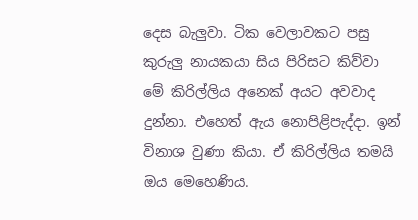දෙස බැලුවා. ටික වෙලාවකට පසු කුරුලු නායකයා සිය පිරිසට කිව්වා මේ කිරිල්ලිය අනෙක් අයට අවවාද දුන්නා. එහෙත් ඇය නොපිළිපැද්දා. ඉන් විනාශ වුණා කියා. ඒ කිරිල්ලිය තමයි ඔය මෙහෙණිය.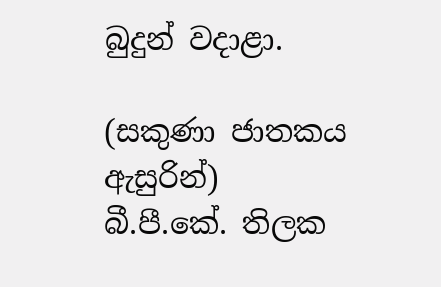බුදුන් වදාළා.

(සකුණා ජාතකය ඇසුරින්)
බී.පී.කේ. තිලක